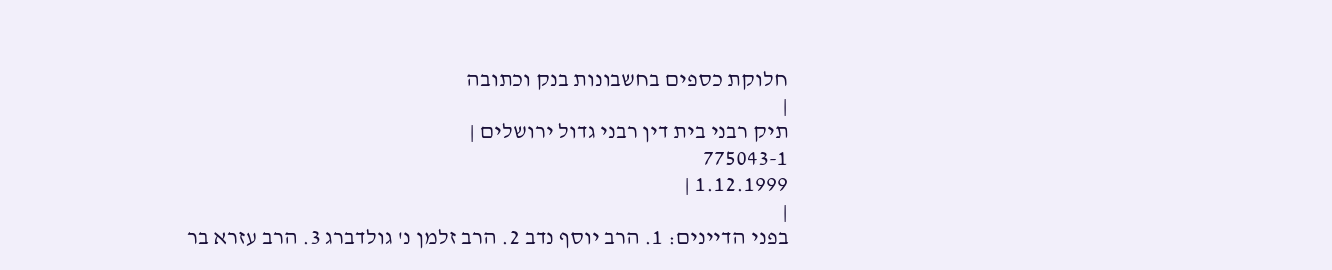חלוקת כספים בחשבונות בנק וכתובה
|
תיק רבני בית דין רבני גדול ירושלים |
775043-1
1.12.1999 |
|
בפני הדיינים: 1. הרב יוסף נדב 2. הרב זלמן נ' גולדברג 3. הרב עזרא בר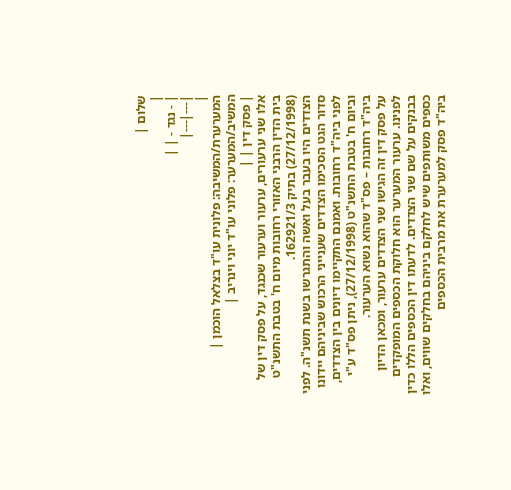שלום |
|
| - נגד - | |
|---|---|
|
המערערת/המשיבה: פלונית עו"ד בצלאל הוכמן |
המשיב/המערער: פלוני עו"ד יוני וינריב |
| פסק דין | |
אלו שני ערעורים, ערעור וערעור שכנגד, על פסק דין של בית הדין הרבני האזורי רחובות מיום ח' בטבת התשנ"ט (27/12/1998) בתיק 162921/3.
הצדדים היו בעבר בעל ואשה והתגרשו בשנת תשנ"ה. לפני סדור הגט הסכימו הצדדים שענייני הרכוש שביניהם יידונו לפני ביה"ד רחובות. ואמנם התקיימו דיונים בין הצדדים, וביום ח' בטבת התשנ"ט (27/12/1998), ניתן פס"ד ע"י ביה"ד רחובות – פס"ד שהוא נשוא הערעור.
על פסק דין זה הגישו שני הצדדים ערעור, ומכאן הדיון לפנינו. ערעור המערער הוא חלוקת הכספים המופקדים בבנקים על שם שני הצדדים. לדעתו דין הכספים הללו כדין כספים משותפים שיש לחלקם ביניהם בחלקים שווים, ואלו ביה"ד פסק למערערת את מרבית הכספים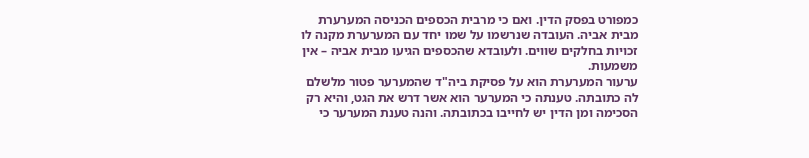כמפורט בפסק הדין. ואם כי מרבית הכספים הכניסה המערערת מבית אביה. העובדה שנרשמו על שמו יחד עם המערערת מקנה לו זכויות בחלקים שווים. ולעובדא שהכספים הגיעו מבית אביה – אין משמעות.
ערעור המערערת הוא על פסיקת ביה"ד שהמערער פטור מלשלם לה כתובתה. טענתה כי המערער הוא אשר דרש את הגט, והיא רק הסכימה ומן הדין יש לחייבו בכתובתה. והנה טענת המערער כי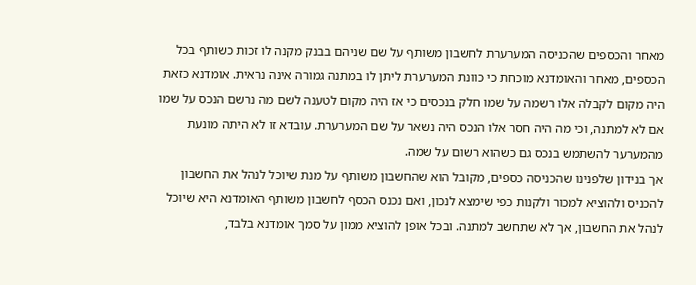מאחר והכספים שהכניסה המערערת לחשבון משותף על שם שניהם בבנק מקנה לו זכות כשותף בכל הכספים, מאחר והאומדנא מוכחת כי כוונת המערערת ליתן לו במתנה גמורה אינה נראית. אומדנא כזאת היה מקום לקבלה אלו רשמה על שמו חלק בנכסים כי אז היה מקום לטענה לשם מה נרשם הנכס על שמו אם לא למתנה, וכי מה היה חסר אלו הנכס היה נשאר על שם המערערת. עובדא זו לא היתה מונעת מהמערער להשתמש בנכס גם כשהוא רשום על שמה.
אך בנידון שלפנינו שהכניסה כספים, מקובל הוא שהחשבון משותף על מנת שיוכל לנהל את החשבון להכניס ולהוציא למכור ולקנות כפי שימצא לנכון, ואם נכנס הכסף לחשבון משותף האומדנא היא שיוכל לנהל את החשבון, אך לא שתחשב למתנה. ובכל אופן להוציא ממון על סמך אומדנא בלבד,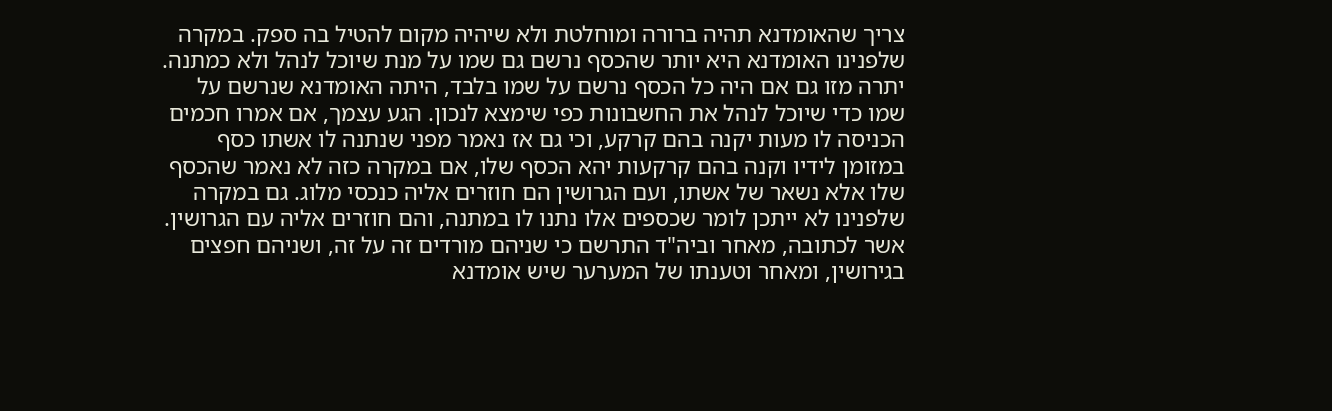צריך שהאומדנא תהיה ברורה ומוחלטת ולא שיהיה מקום להטיל בה ספק. במקרה שלפנינו האומדנא היא יותר שהכסף נרשם גם שמו על מנת שיוכל לנהל ולא כמתנה. יתרה מזו גם אם היה כל הכסף נרשם על שמו בלבד, היתה האומדנא שנרשם על שמו כדי שיוכל לנהל את החשבונות כפי שימצא לנכון. הגע עצמך, אם אמרו חכמים הכניסה לו מעות יקנה בהם קרקע, וכי גם אז נאמר מפני שנתנה לו אשתו כסף במזומן לידיו וקנה בהם קרקעות יהא הכסף שלו, אם במקרה כזה לא נאמר שהכסף שלו אלא נשאר של אשתו, ועם הגרושין הם חוזרים אליה כנכסי מלוג. גם במקרה שלפנינו לא ייתכן לומר שכספים אלו נתנו לו במתנה, והם חוזרים אליה עם הגרושין.
אשר לכתובה, מאחר וביה"ד התרשם כי שניהם מורדים זה על זה, ושניהם חפצים בגירושין, ומאחר וטענתו של המערער שיש אומדנא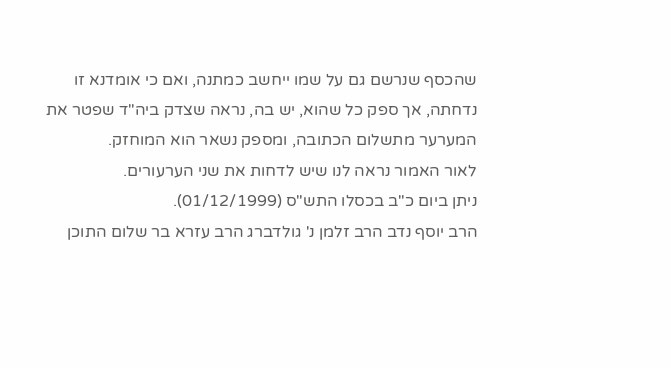שהכסף שנרשם גם על שמו ייחשב כמתנה, ואם כי אומדנא זו נדחתה, אך ספק כל שהוא, יש בה, נראה שצדק ביה"ד שפטר את המערער מתשלום הכתובה, ומספק נשאר הוא המוחזק.
לאור האמור נראה לנו שיש לדחות את שני הערעורים.
ניתן ביום כ"ב בכסלו התש"ס (01/12/1999).
הרב יוסף נדב הרב זלמן נ' גולדברג הרב עזרא בר שלום התוכן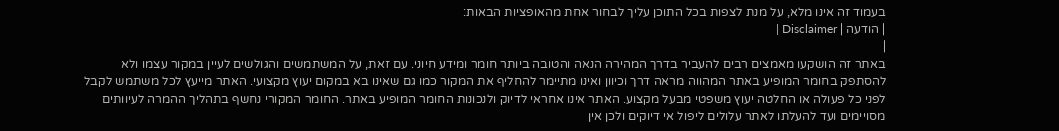בעמוד זה אינו מלא, על מנת לצפות בכל התוכן עליך לבחור אחת מהאופציות הבאות:
| הודעה | Disclaimer |
|
באתר זה הושקעו מאמצים רבים להעביר בדרך המהירה הנאה והטובה ביותר חומר ומידע חיוני. עם זאת, על המשתמשים והגולשים לעיין במקור עצמו ולא להסתפק בחומר המופיע באתר המהווה מראה דרך וכיוון ואינו מתיימר להחליף את המקור כמו גם שאינו בא במקום יעוץ מקצועי. האתר מייעץ לכל משתמש לקבל לפני כל פעולה או החלטה יעוץ משפטי מבעל מקצוע. האתר אינו אחראי לדיוק ולנכונות החומר המופיע באתר. החומר המקורי נחשף בתהליך ההמרה לעיוותים מסויימים ועד להעלתו לאתר עלולים ליפול אי דיוקים ולכן אין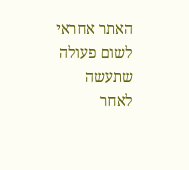האתר אחראי לשום פעולה שתעשה לאחר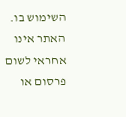השימוש בו. האתר אינו אחראי לשום פרסום או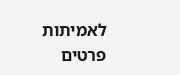לאמיתות פרטים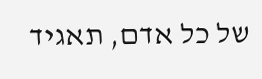של כל אדם, תאגיד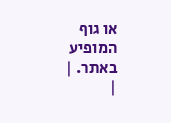או גוף המופיע באתר. |
|